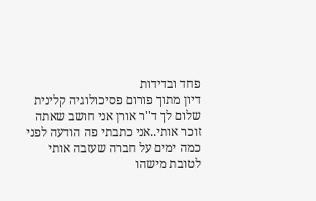פחד ובדידות
דיון מתוך פורום פסיכולוגיה קלינית
שלום לך ד''ר אורן אני חושב שאתה זוכר אותי..אני כתבתי פה הודעה לפני כמה ימים על חברה שעזבה אותי לטובת מישהו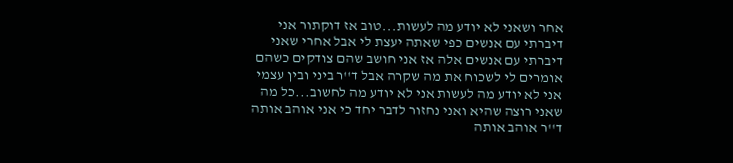אחר ושאני לא יודע מה לעשות...טוב אז דוקתור אני דיברתי עם אנשים כפי שאתה יעצת לי אבל אחרי שאני דיברתי עם אנשים אלה אז אני חושב שהם צודקים כשהם אומרים לי לשכוח את מה שקרה אבל ד''ר ביני ובין עצמי אני לא יודע מה לעשות אני לא יודע מה לחשוב...כל מה שאני רוצה שהיא ואני נחזור לדבר יחד כי אני אוהב אותה ד''ר אוהב אותה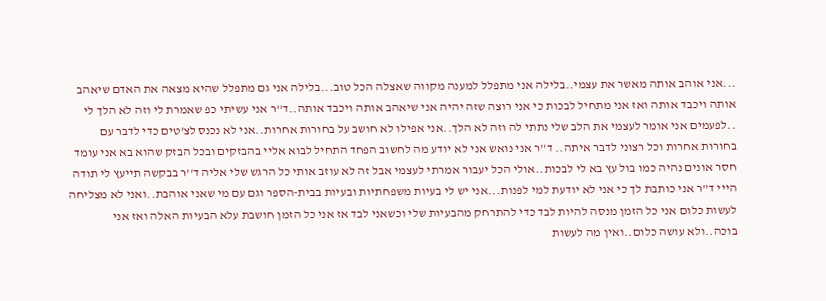...אני אוהב אותה מאשר את עצמי..בלילה אני מתפלל למענה מקווה שאצלה הכל טוב...בלילה אני גם מתפלל שהיא מצאה את האדם שיאהב אותה ויכבד אותה ואז אני מתחיל לבכות כי אני רוצה שזה יהיה אני שיאהב אותה ויכבד אותה..ד''ר אני עשיתי כפ שאמרת לי וזה לא הלך לי ..לפעמים אני אומר לעצמי את הלב שלי נתתי לה וזה לא הלך..אני אפילו לא חושב על בחורות אחרות..אני לא נכנס לצ'טים כדי לדבר עם בחורות אחרות וכל רצוני לדבר איתה.. ד''ר אני נואש אני לא יודע מה לחשוב הפחד התחיל לבוא אליי בהבזקים ובכל הבזק שהוא בא אני עומד חסר אונים נהיה כמו בול עץ בא לי לבכות..אולי הכל יעבור אמרתי לעצמי אבל זה לא עוזב אותי כל הרגש שלי אליה ד''ר בבקשה תייעץ לי תודה
הייי ד"ר אני כותבת לך כי אני לא יודעת למי לפנות...אני יש לי בעיות משפחתיות ובעיות בבית-הספר וגם עם מי שאני אוהבת..ואני לא מצליחה לעשות כלום אני כל הזמן מנסה להיות לבד כדי להתרחק מהבעיות שלי וכשאני לבד אז אני כל הזמן חושבת עלא הבעיות האלה ואז אני בוכה..ולא עושה כלום..ואין מה לעשות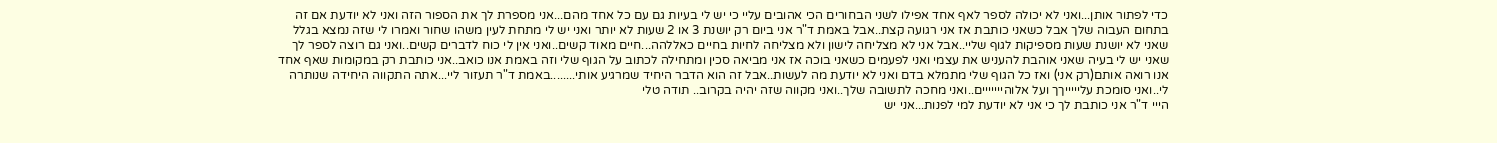כדי לפתור אותן...ואני לא יכולה לספר לאף אחד אפילו לשני הבחורים הכי אהובים עליי כי יש לי בעיות גם עם כל אחד מהם...אני מספרת לך את הספור הזה ואני לא יודעת אם זה בתחום העבוה שלך אבל כשאני כותבת אז אני רגועה קצת..אבל באמת ד"ר אני ביום רק יושנת 3 או 2 שעות לא יותר ואני יש לי מתחת לעין משהו שחור ואמרו לי שזה נמצא בגלל שאני לא יושנת שעות מספיקות לגוף שליי..אבל אני לא מצליחה לישון ולא מצליחה לחיות בחיים כאללהה...חיים מאוד קשים..ואני אין לי כוח לדברים קשים..ואני גם רוצה לספר לך שאני יש לי בעיה שאני אוהבת להעניש את עצמי ואני לפעמים כשאני בוכה אז אני מביאה סכין ומתחילה לכתוב על הגוף שלי וזה באמת אנו כואב..אני כותבת רק במקומות שאף אחד אנו רואה אותם(רק אני) ואז כל הגוף שלי מתמלא בדם ואני לא יודעת מה לעשות..אבל זה הוא הדבר היחיד שמרגיע אותי........באמת ד"ר תעזור ליי...אתה התקווה היחידה שנותרה לי..ואני סומכת עליייייךך ועל אלוהייייייים..ואני מחכה לתשובה שלך..ואני מקווה שזה יהיה בקרוב.. תודה טלי
הייי ד"ר אני כותבת לך כי אני לא יודעת למי לפנות...אני יש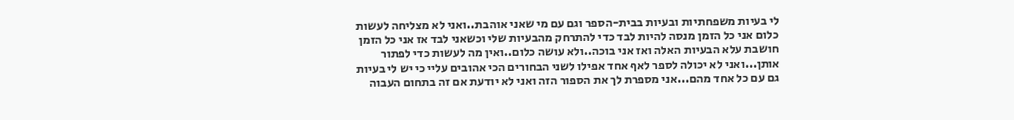לי בעיות משפחתיות ובעיות בבית-הספר וגם עם מי שאני אוהבת..ואני לא מצליחה לעשות כלום אני כל הזמן מנסה להיות לבד כדי להתרחק מהבעיות שלי וכשאני לבד אז אני כל הזמן חושבת עלא הבעיות האלה ואז אני בוכה..ולא עושה כלום..ואין מה לעשות כדי לפתור אותן...ואני לא יכולה לספר לאף אחד אפילו לשני הבחורים הכי אהובים עליי כי יש לי בעיות גם עם כל אחד מהם...אני מספרת לך את הספור הזה ואני לא יודעת אם זה בתחום העבוה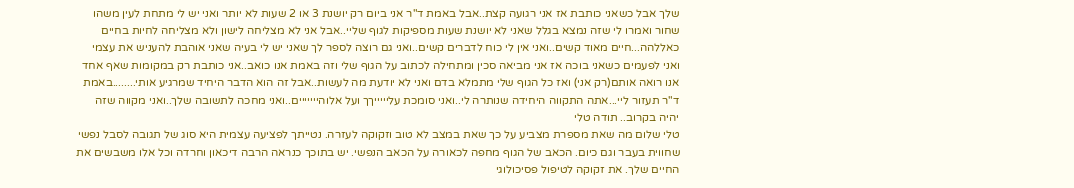שלך אבל כשאני כותבת אז אני רגועה קצת..אבל באמת ד"ר אני ביום רק יושנת 3 או 2 שעות לא יותר ואני יש לי מתחת לעין משהו שחור ואמרו לי שזה נמצא בגלל שאני לא יושנת שעות מספיקות לגוף שליי..אבל אני לא מצליחה לישון ולא מצליחה לחיות בחיים כאללהה...חיים מאוד קשים..ואני אין לי כוח לדברים קשים..ואני גם רוצה לספר לך שאני יש לי בעיה שאני אוהבת להעניש את עצמי ואני לפעמים כשאני בוכה אז אני מביאה סכין ומתחילה לכתוב על הגוף שלי וזה באמת אנו כואב..אני כותבת רק במקומות שאף אחד אנו רואה אותם(רק אני) ואז כל הגוף שלי מתמלא בדם ואני לא יודעת מה לעשות..אבל זה הוא הדבר היחיד שמרגיע אותי........באמת ד"ר תעזור ליי...אתה התקווה היחידה שנותרה לי..ואני סומכת עליייייךך ועל אלוהייייייים..ואני מחכה לתשובה שלך..ואני מקווה שזה יהיה בקרוב.. תודה טלי
טלי שלום מה שאת מספרת מצביע על כך שאת במצב לא טוב וזקוקה לעזרה. נטייתך לפציעה עצמית היא סוג של תגובה לסבל נפשי שחווית בעבר וגם כיום. הכאב של הגוף מחפה לכאורה על הכאב הנפשי. יש בתוכך כנראה הרבה דיכאון וחרדה וכל אלו משבשים את החיים שלך. את זקוקה לטיפול פסיכולוגי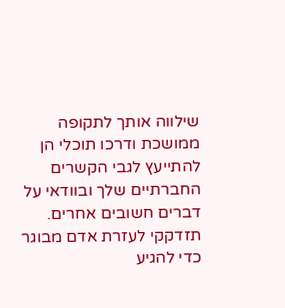שילווה אותך לתקופה ממושכת ודרכו תוכלי הן להתייעץ לגבי הקשרים החברתיים שלך ובוודאי על דברים חשובים אחרים. תזדקקי לעזרת אדם מבוגר כדי להגיע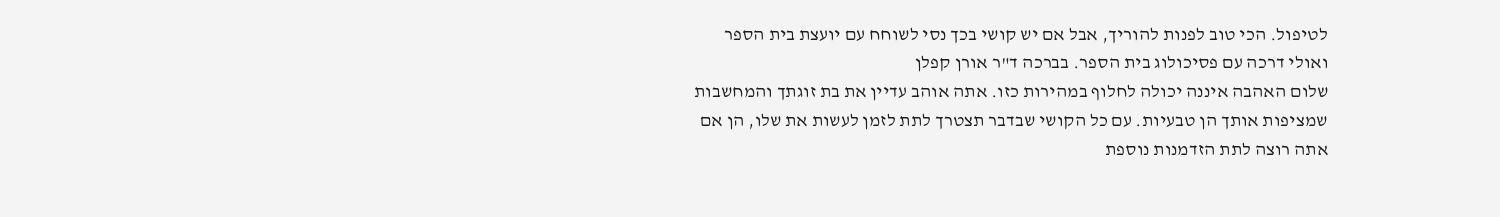לטיפול. הכי טוב לפנות להוריך, אבל אם יש קושי בכך נסי לשוחח עם יועצת בית הספר ואולי דרכה עם פסיכולוג בית הספר. בברכה ד"ר אורן קפלן
שלום האהבה איננה יכולה לחלוף במהירות כזו. אתה אוהב עדיין את בת זוגתך והמחשבות שמציפות אותך הן טבעיות. עם כל הקושי שבדבר תצטרך לתת לזמן לעשות את שלו, הן אם אתה רוצה לתת הזדמנות נוספת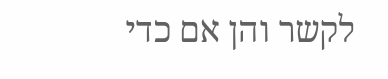לקשר והן אם כדי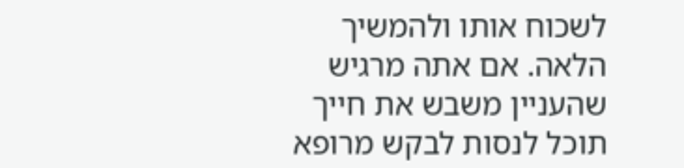לשכוח אותו ולהמשיך הלאה. אם אתה מרגיש שהעניין משבש את חייך תוכל לנסות לבקש מרופא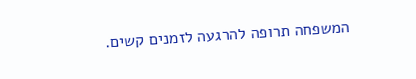המשפחה תרופה להרגעה לזמנים קשים.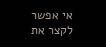אי אפשר לקצר את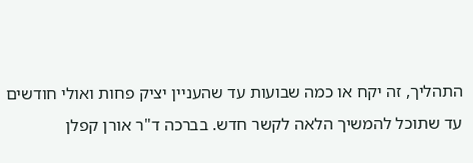התהליך, זה יקח או כמה שבועות עד שהעניין יציק פחות ואולי חודשים עד שתוכל להמשיך הלאה לקשר חדש. בברכה ד"ר אורן קפלן